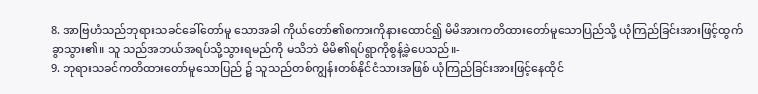8. အာဗြဟံသည်ဘုရားသခင်ခေါ်တော်မူ သောအခါ ကိုယ်တော်၏စကားကိုနားထောင်၍ မိမိအားကတိထားတော်မူသောပြည်သို့ ယုံကြည်ခြင်းအားဖြင့်ထွက်ခွာသွား၏။ သူ သည်အဘယ်အရပ်သို့သွားရမည်ကို မသိဘဲ မိမိ၏ရပ်ရွာကိုစွန့်ခဲ့ပေသည်။-
9. ဘုရားသခင်ကတိထားတော်မူသောပြည် ၌ သူသည်တစ်ကျွန်းတစ်နိုင်ငံသားအဖြစ် ယုံကြည်ခြင်းအားဖြင့်နေထိုင်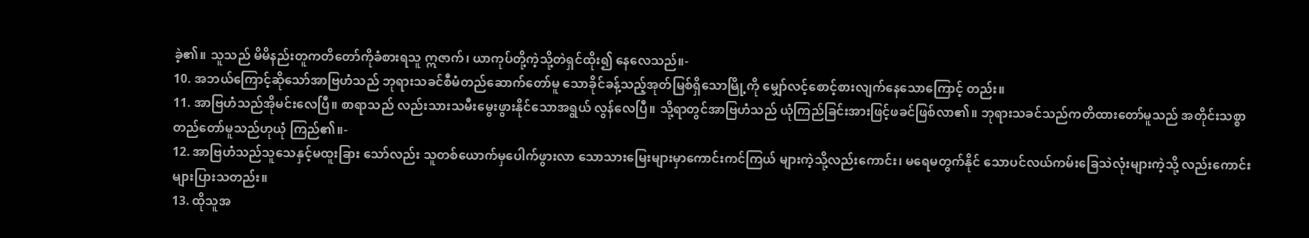ခဲ့၏။ သူသည် မိမိနည်းတူကတိတော်ကိုခံစားရသူ ဣဇာက်၊ ယာကုပ်တို့ကဲ့သို့တဲရှင်ထိုး၍ နေလေသည်။-
10. အဘယ်ကြောင့်ဆိုသော်အာဗြဟံသည် ဘုရားသခင်စီမံတည်ဆောက်တော်မူ သောခိုင်ခန့်သည့်အုတ်မြစ်ရှိသောမြို့ကို မျှော်လင့်စောင့်စားလျက်နေသောကြောင့် တည်း။
11. အာဗြဟံသည်အိုမင်းလေပြီ။ စာရာသည် လည်းသားသမီးမွေးဖွားနိုင်သောအရွယ် လွန်လေပြီ။ သို့ရာတွင်အာဗြဟံသည် ယုံကြည်ခြင်းအားဖြင့်ဖခင်ဖြစ်လာ၏။ ဘုရားသခင်သည်ကတိထားတော်မူသည် အတိုင်းသစ္စာတည်တော်မူသည်ဟုယုံ ကြည်၏။-
12. အာဗြဟံသည်သူသေနှင့်မထူးခြား သော်လည်း သူတစ်ယောက်မှပေါက်ဖွားလာ သောသားမြေးများမှာကောင်းကင်ကြယ် များကဲ့သို့လည်းကောင်း၊ မရေမတွက်နိုင် သောပင်လယ်ကမ်းခြေသဲလုံးများကဲ့သို့ လည်းကောင်းများပြားသတည်း။
13. ထိုသူအ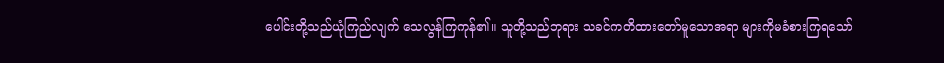ပေါင်းတို့သည်ယုံကြည်လျက် သေလွန်ကြကုန်၏။ သူတို့သည်ဘုရား သခင်ကတိထားတော်မူသောအရာ များကိုမခံစားကြရသော်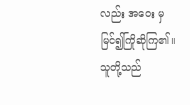လည်း အဝေး မှမြင်၍ကြိုဆိုကြ၏။ သူတို့သည်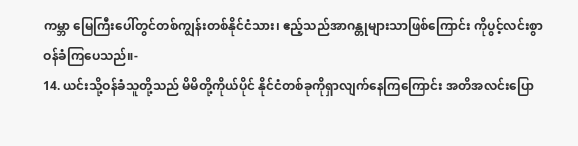ကမ္ဘာ မြေကြီးပေါ်တွင်တစ်ကျွန်းတစ်နိုင်ငံသား၊ ဧည့်သည်အာဂန္တုများသာဖြစ်ကြောင်း ကိုပွင့်လင်းစွာဝန်ခံကြပေသည်။-
14. ယင်းသို့ဝန်ခံသူတို့သည် မိမိတို့ကိုယ်ပိုင် နိုင်ငံတစ်ခုကိုရှာလျက်နေကြကြောင်း အတိအလင်းပြော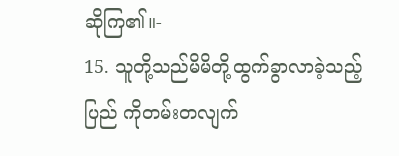ဆိုကြ၏။-
15. သူတို့သည်မိမိတို့ထွက်ခွာလာခဲ့သည့်ပြည် ကိုတမ်းတလျက်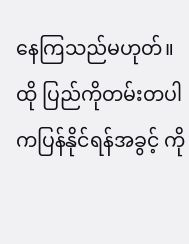နေကြသည်မဟုတ်။ ထို ပြည်ကိုတမ်းတပါကပြန်နိုင်ရန်အခွင့် ကို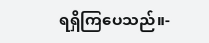ရရှိကြပေသည်။-